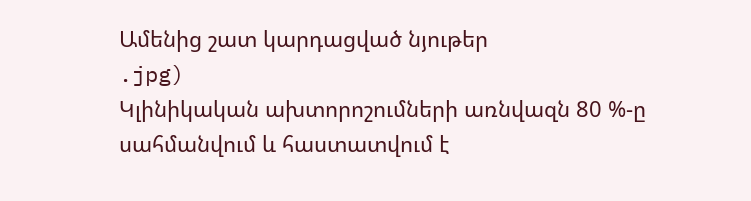Ամենից շատ կարդացված նյութեր
.jpg)
Կլինիկական ախտորոշումների առնվազն 80 %-ը սահմանվում և հաստատվում է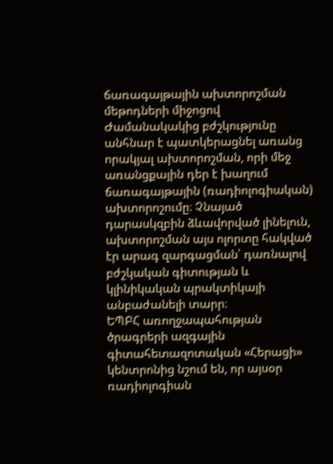ճառագայթային ախտորոշման մեթոդների միջոցով
Ժամանակակից բժշկությունը անհնար է պատկերացնել առանց որակյալ ախտորոշման, որի մեջ առանցքային դեր է խաղում ճառագայթային (ռադիոլոգիական) ախտորոշումը։ Չնայած դարասկզբին ձևավորված լինելուն, ախտորոշման այս ոլորտը հակված էր արագ զարգացման՝ դառնալով բժշկական գիտության և կլինիկական պրակտիկայի անբաժանելի տարր։
ԵՊԲՀ առողջապահության ծրագրերի ազգային գիտահետազոտական «Հերացի» կենտրոնից նշում են, որ այսօր ռադիոլոգիան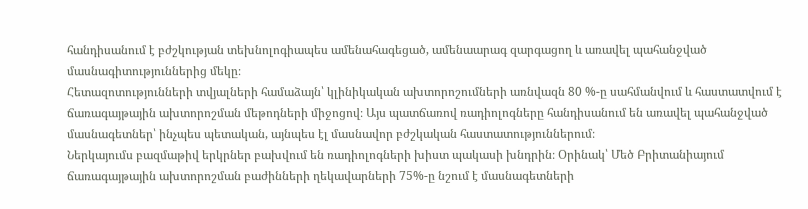հանդիսանում է բժշկության տեխնոլոգիապես ամենահագեցած, ամենաարագ զարգացող և առավել պահանջված մասնագիտություններից մեկը։
Հետազոտությունների տվյալների համաձայն՝ կլինիկական ախտորոշումների առնվազն 80 %-ը սահմանվում և հաստատվում է ճառագայթային ախտորոշման մեթոդների միջոցով։ Այս պատճառով ռադիոլոգները հանդիսանում են առավել պահանջված մասնագետներ՝ ինչպես պետական, այնպես էլ մասնավոր բժշկական հաստատություններում։
Ներկայումս բազմաթիվ երկրներ բախվում են ռադիոլոգների խիստ պակասի խնդրին։ Օրինակ՝ Մեծ Բրիտանիայում ճառագայթային ախտորոշման բաժինների ղեկավարների 75%-ը նշում է մասնագետների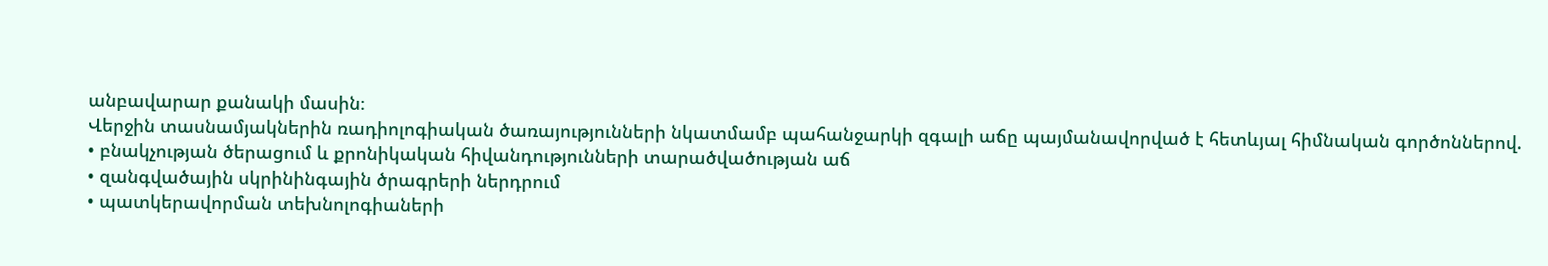անբավարար քանակի մասին։
Վերջին տասնամյակներին ռադիոլոգիական ծառայությունների նկատմամբ պահանջարկի զգալի աճը պայմանավորված է հետևյալ հիմնական գործոններով.
• բնակչության ծերացում և քրոնիկական հիվանդությունների տարածվածության աճ
• զանգվածային սկրինինգային ծրագրերի ներդրում
• պատկերավորման տեխնոլոգիաների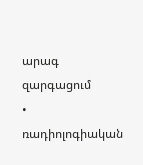արագ զարգացում
• ռադիոլոգիական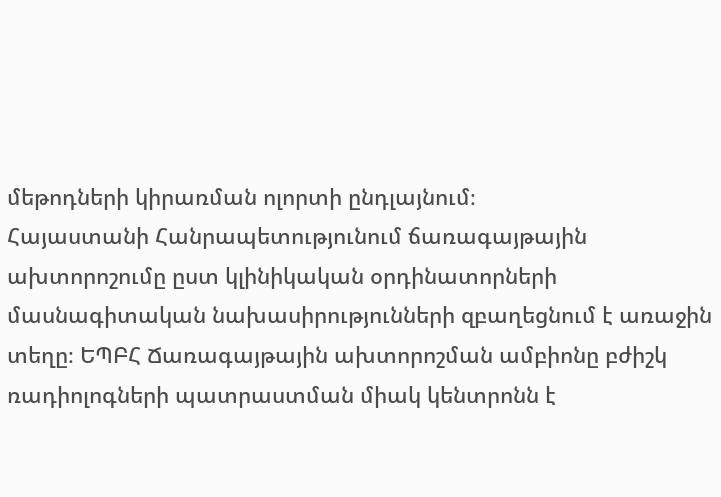մեթոդների կիրառման ոլորտի ընդլայնում։
Հայաստանի Հանրապետությունում ճառագայթային ախտորոշումը ըստ կլինիկական օրդինատորների մասնագիտական նախասիրությունների զբաղեցնում է առաջին տեղը։ ԵՊԲՀ Ճառագայթային ախտորոշման ամբիոնը բժիշկ ռադիոլոգների պատրաստման միակ կենտրոնն է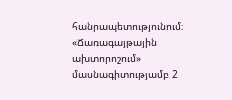հանրապետությունում։ «Ճառագայթային ախտորոշում» մասնագիտությամբ 2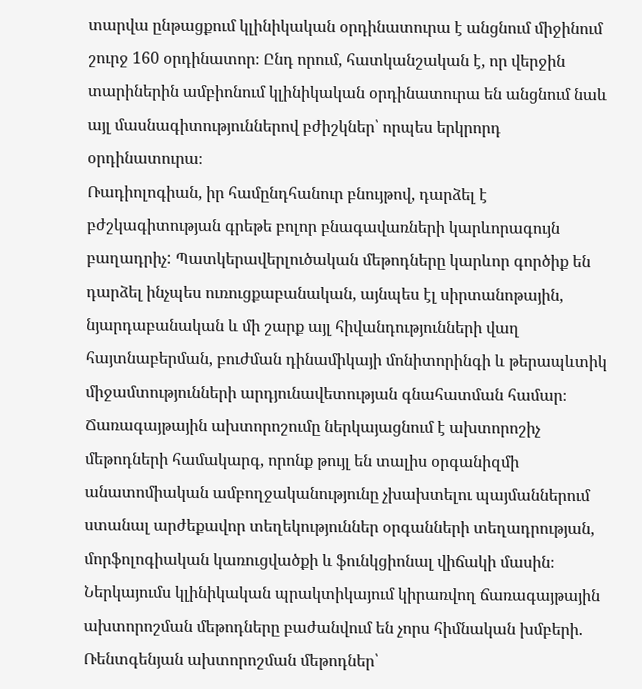տարվա ընթացքում կլինիկական օրդինատուրա է անցնում միջինում շուրջ 160 օրդինատոր։ Ընդ որում, հատկանշական է, որ վերջին տարիներին ամբիոնում կլինիկական օրդինատուրա են անցնում նաև այլ մասնագիտություններով բժիշկներ՝ որպես երկրորդ օրդինատուրա։
Ռադիոլոգիան, իր համընդհանուր բնույթով, դարձել է բժշկագիտության գրեթե բոլոր բնագավառների կարևորագույն բաղադրիչ: Պատկերավերլուծական մեթոդները կարևոր գործիք են դարձել ինչպես ուռուցքաբանական, այնպես էլ սիրտանոթային, նյարդաբանական և մի շարք այլ հիվանդությունների վաղ հայտնաբերման, բուժման դինամիկայի մոնիտորինգի և թերապևտիկ միջամտությունների արդյունավետության գնահատման համար։
Ճառագայթային ախտորոշումը ներկայացնում է ախտորոշիչ մեթոդների համակարգ, որոնք թույլ են տալիս օրգանիզմի անատոմիական ամբողջականությունը չխախտելու պայմաններում ստանալ արժեքավոր տեղեկություններ օրգանների տեղադրության, մորֆոլոգիական կառուցվածքի և ֆունկցիոնալ վիճակի մասին։
Ներկայումս կլինիկական պրակտիկայում կիրառվող ճառագայթային ախտորոշման մեթոդները բաժանվում են չորս հիմնական խմբերի.
Ռենտգենյան ախտորոշման մեթոդներ՝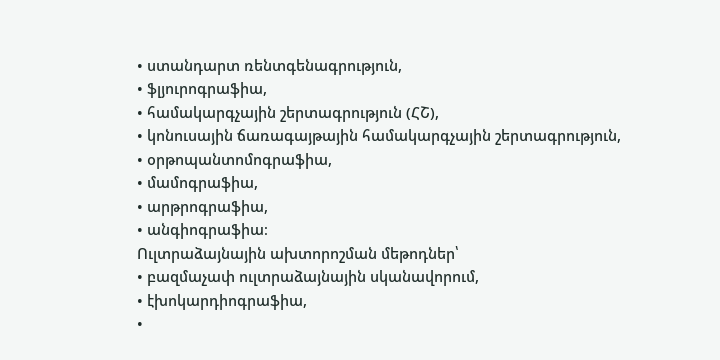• ստանդարտ ռենտգենագրություն,
• ֆլյուրոգրաֆիա,
• համակարգչային շերտագրություն (ՀՇ),
• կոնուսային ճառագայթային համակարգչային շերտագրություն,
• օրթոպանտոմոգրաֆիա,
• մամոգրաֆիա,
• արթրոգրաֆիա,
• անգիոգրաֆիա։
Ուլտրաձայնային ախտորոշման մեթոդներ՝
• բազմաչափ ուլտրաձայնային սկանավորում,
• էխոկարդիոգրաֆիա,
•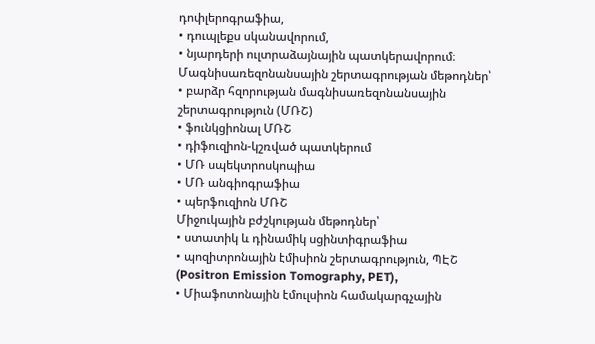դոփլերոգրաֆիա,
• դուպլեքս սկանավորում,
• նյարդերի ուլտրաձայնային պատկերավորում։
Մագնիսառեզոնանսային շերտագրության մեթոդներ՝
• բարձր հզորության մագնիսառեզոնանսային շերտագրություն (ՄՌՇ)
• ֆունկցիոնալ ՄՌՇ
• դիֆուզիոն-կշռված պատկերում
• ՄՌ սպեկտրոսկոպիա
• ՄՌ անգիոգրաֆիա
• պերֆուզիոն ՄՌՇ
Միջուկային բժշկության մեթոդներ՝
• ստատիկ և դինամիկ սցինտիգրաֆիա
• պոզիտրոնային էմիսիոն շերտագրություն, ՊԷՇ (Positron Emission Tomography, PET),
• Միաֆոտոնային էմուլսիոն համակարգչային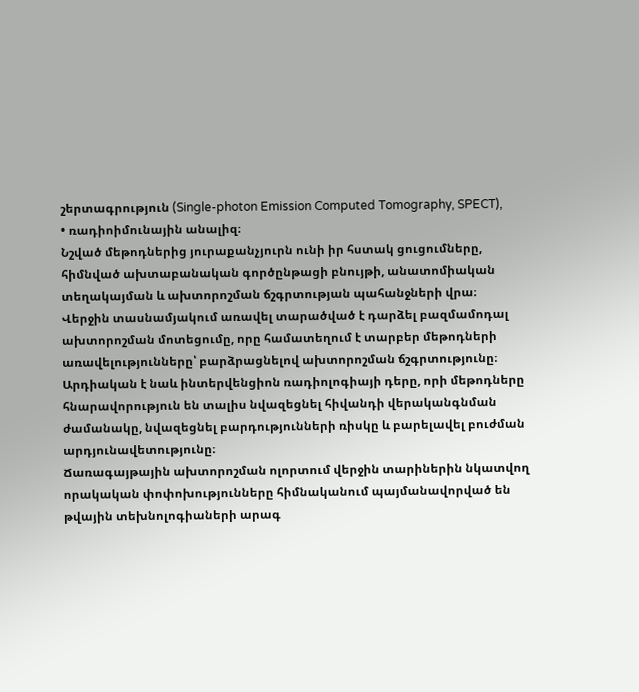շերտագրություն (Single-photon Emission Computed Tomography, SPECT),
• ռադիոիմունային անալիզ։
Նշված մեթոդներից յուրաքանչյուրն ունի իր հստակ ցուցումները, հիմնված ախտաբանական գործընթացի բնույթի, անատոմիական տեղակայման և ախտորոշման ճշգրտության պահանջների վրա։
Վերջին տասնամյակում առավել տարածված է դարձել բազմամոդալ ախտորոշման մոտեցումը, որը համատեղում է տարբեր մեթոդների առավելությունները՝ բարձրացնելով ախտորոշման ճշգրտությունը։
Արդիական է նաև ինտերվենցիոն ռադիոլոգիայի դերը, որի մեթոդները հնարավորություն են տալիս նվազեցնել հիվանդի վերականգնման ժամանակը, նվազեցնել բարդությունների ռիսկը և բարելավել բուժման արդյունավետությունը։
Ճառագայթային ախտորոշման ոլորտում վերջին տարիներին նկատվող որակական փոփոխությունները հիմնականում պայմանավորված են թվային տեխնոլոգիաների արագ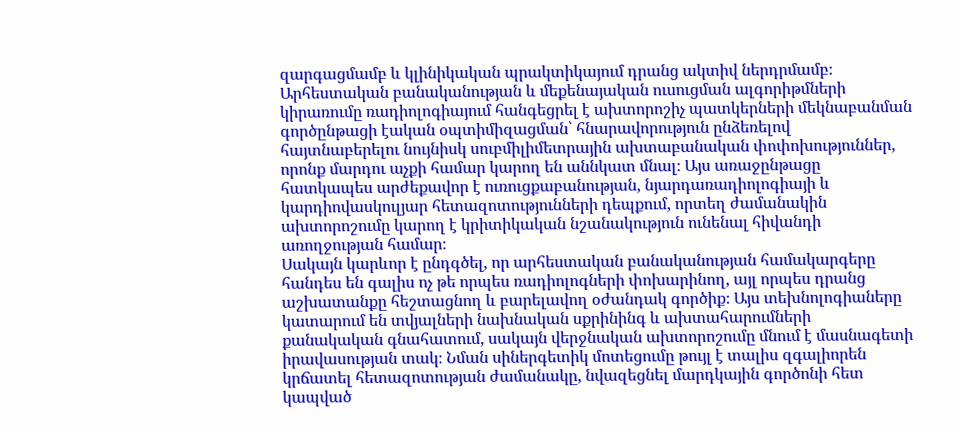զարգացմամբ և կլինիկական պրակտիկայում դրանց ակտիվ ներդրմամբ։ Արհեստական բանականության և մեքենայական ուսուցման ալգորիթմների կիրառումը ռադիոլոգիայում հանգեցրել է ախտորոշիչ պատկերների մեկնաբանման գործընթացի էական օպտիմիզացման՝ հնարավորություն ընձեռելով հայտնաբերելու նույնիսկ սուբմիլիմետրային ախտաբանական փոփոխություններ, որոնք մարդու աչքի համար կարող են աննկատ մնալ։ Այս առաջընթացը հատկապես արժեքավոր է ուռուցքաբանության, նյարդառադիոլոգիայի և կարդիովասկուլյար հետազոտությունների դեպքում, որտեղ ժամանակին ախտորոշումը կարող է կրիտիկական նշանակություն ունենալ հիվանդի առողջության համար։
Սակայն կարևոր է ընդգծել, որ արհեստական բանականության համակարգերը հանդես են գալիս ոչ թե որպես ռադիոլոգների փոխարինող, այլ որպես դրանց աշխատանքը հեշտացնող և բարելավող օժանդակ գործիք։ Այս տեխնոլոգիաները կատարում են տվյալների նախնական սքրինինգ և ախտահարումների քանակական գնահատում, սակայն վերջնական ախտորոշումը մնում է մասնագետի իրավասության տակ։ Նման սիներգետիկ մոտեցումը թույլ է տալիս զգալիորեն կրճատել հետազոտության ժամանակը, նվազեցնել մարդկային գործոնի հետ կապված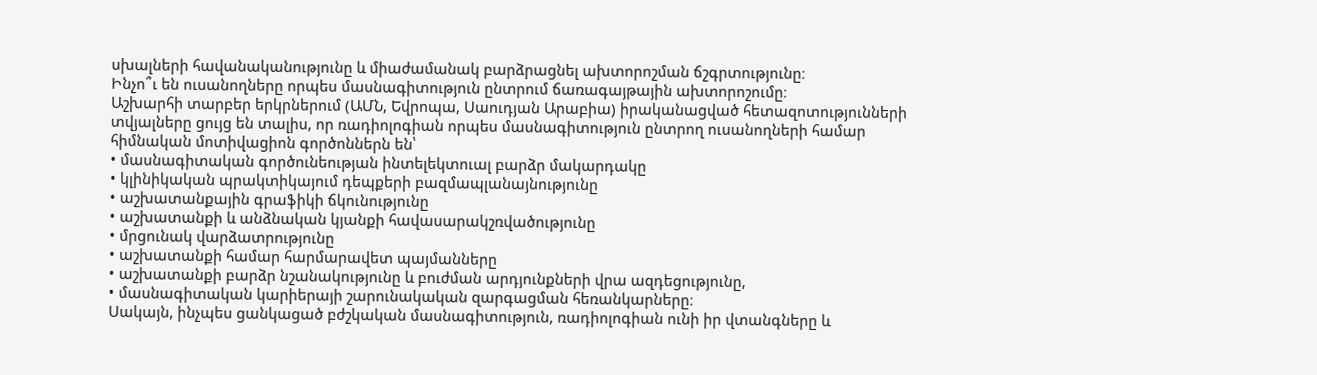սխալների հավանականությունը և միաժամանակ բարձրացնել ախտորոշման ճշգրտությունը։
Ինչո՞ւ են ուսանողները որպես մասնագիտություն ընտրում ճառագայթային ախտորոշումը։
Աշխարհի տարբեր երկրներում (ԱՄՆ, Եվրոպա, Սաուդյան Արաբիա) իրականացված հետազոտությունների տվյալները ցույց են տալիս, որ ռադիոլոգիան որպես մասնագիտություն ընտրող ուսանողների համար հիմնական մոտիվացիոն գործոններն են՝
• մասնագիտական գործունեության ինտելեկտուալ բարձր մակարդակը
• կլինիկական պրակտիկայում դեպքերի բազմապլանայնությունը
• աշխատանքային գրաֆիկի ճկունությունը
• աշխատանքի և անձնական կյանքի հավասարակշռվածությունը
• մրցունակ վարձատրությունը
• աշխատանքի համար հարմարավետ պայմանները
• աշխատանքի բարձր նշանակությունը և բուժման արդյունքների վրա ազդեցությունը,
• մասնագիտական կարիերայի շարունակական զարգացման հեռանկարները։
Սակայն, ինչպես ցանկացած բժշկական մասնագիտություն, ռադիոլոգիան ունի իր վտանգները և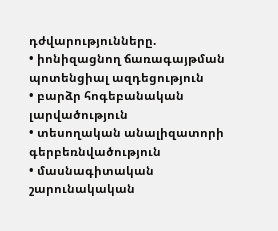դժվարությունները.
• իոնիզացնող ճառագայթման պոտենցիալ ազդեցություն
• բարձր հոգեբանական լարվածություն
• տեսողական անալիզատորի գերբեռնվածություն
• մասնագիտական շարունակական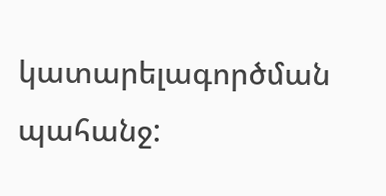կատարելագործման պահանջ: